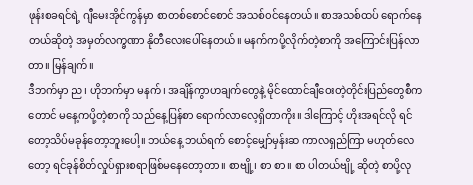ဖုန်းစခရင်ရဲ့ ဂျီမေးအိုင်ကွန်မှာ စာတစ်စောင်စောင် အသစ်၀င်နေတယ်။ စာအသစ်ထပ် ရောက်နေတယ်ဆိုတဲ့ အမှတ်လက္ခဏာ နိုတီလေးပေါ်နေတယ်။ မနက်ကပို့လိုက်တဲ့စာကို အကြောင်းပြန်လာတာ။ မြန်ချက်။
ဒီဘက်မှာ ည၊ ဟိုဘက်မှာ မနက်၊ အချိန်ကွာဟချက်တွေနဲ့ မိုင်ထောင်ချီဝေးတဲ့တိုင်းပြည်တွေစီကတောင် မနေ့ကပို့တဲ့စာကို သည်နေ့ပြန်စာ ရောက်လာလေ့ရှိတာကိုး။ ဒါကြောင့် ဟိုးအရင်လို ရင်တော့သိပ်မခုန်တော့ဘူးပေါ့။ ဘယ်နေ့ ဘယ်ရက် စောင့်မျှော်မှန်းဆ ကာလရှည်ကြာ မဟုတ်လေတော့ ရင်ခုန်စိတ်လှုပ်ရှားစရာဖြစ်မနေတော့တာ။ စာဗျို့၊ စာ စာ။ စာ ပါတယ်ဗျို့ ဆိုတဲ့ စာပို့လု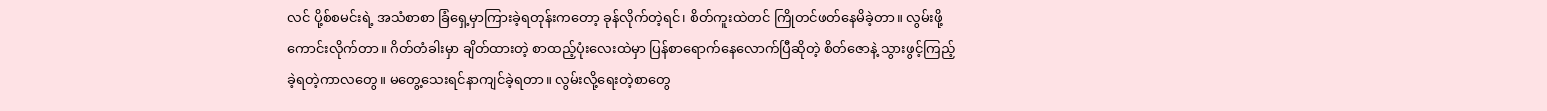လင် ပို့စ်စမင်းရဲ့ အသံစာစာ ခြံရှေ့မှာကြားခဲ့ရတုန်းကတော့ ခုန်လိုက်တဲ့ရင်၊ စိတ်ကူးထဲတင် ကြိုတင်ဖတ်နေမိခဲ့တာ။ လွမ်းဖို့ကောင်းလိုက်တာ။ ဂိတ်တံခါးမှာ ချိတ်ထားတဲ့ စာထည့်ပုံးလေးထဲမှာ ပြန်စာရောက်နေလောက်ပြီဆိုတဲ့ စိတ်ဇောနဲ့ သွားဖွင့်ကြည့်ခဲ့ရတဲ့ကာလတွေ။ မတွေ့သေးရင်နာကျင်ခဲ့ရတာ။ လွမ်းလို့ရေးတဲ့စာတွေ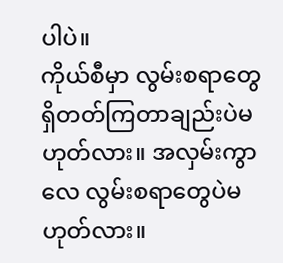ပါပဲ။
ကိုယ်စီမှာ လွမ်းစရာတွေရှိတတ်ကြတာချည်းပဲမဟုတ်လား။ အလှမ်းကွာလေ လွမ်းစရာတွေပဲမဟုတ်လား။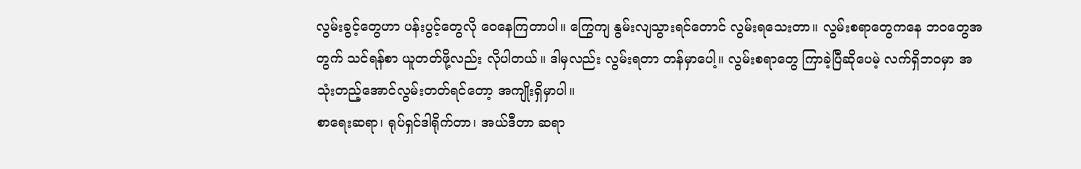လွမ်းခွင့်တွေဟာ ပန်းပွင့်တွေလို ဝေနေကြတာပါ။ ကြွေကျ နွမ်းလျသွားရင်တောင် လွမ်းရသေးတာ။ လွမ်းစရာတွေကနေ ဘဝတွေအတွက် သင်ရန်စာ ယူတတ်ဖို့လည်း လိုပါတယ်။ ဒါမှလည်း လွမ်းရတာ တန်မှာပေါ့။ လွမ်းစရာတွေ ကြာခဲ့ပြီဆိုပေမဲ့ လက်ရှိဘဝမှာ အသုံးတည့်အောင်လွမ်းတတ်ရင်တော့ အကျိုးရှိမှာပါ။
စာရေးဆရာ၊ ရုပ်ရှင်ဒါရိုက်တာ၊ အယ်ဒီတာ ဆရာ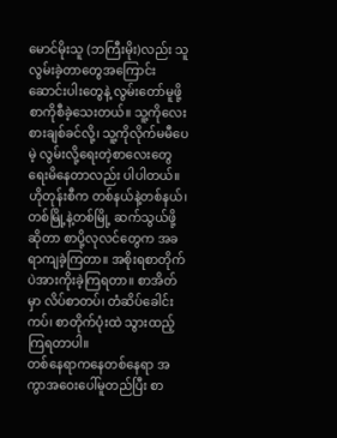မောင်မိုးသူ (ဘကြီးမိုး)လည်း သူ လွမ်းခဲ့တာတွေအကြောင်း ဆောင်းပါးတွေနဲ့ လွမ်းတော်မူဖို့ စာကိုစီခဲ့သေးတယ်။ သူ့ကိုလေးစားချစ်ခင်လို့၊ သူ့ကိုလိုက်မမီပေမဲ့ လွမ်းလို့ရေးတဲ့စာလေးတွေ ရေးမိနေတာလည်း ပါပါတယ်။
ဟိုတုန်းစီက တစ်နယ်နဲ့တစ်နယ်၊ တစ်မြို့နဲ့တစ်မြို့ ဆက်သွယ်ဖို့ဆိုတာ စာပို့လုလင်တွေက အခရာကျခဲ့ကြတာ။ အစိုးရစာတိုက်ပဲအားကိုးခဲ့ကြရတာ။ စာအိတ်မှာ လိပ်စာတပ်၊ တံဆိပ်ခေါင်းကပ်၊ စာတိုက်ပုံးထဲ သွားထည့်ကြရတာပါ။
တစ်နေရာကနေတစ်နေရာ အကွာအဝေးပေါ်မူတည်ပြီး စာ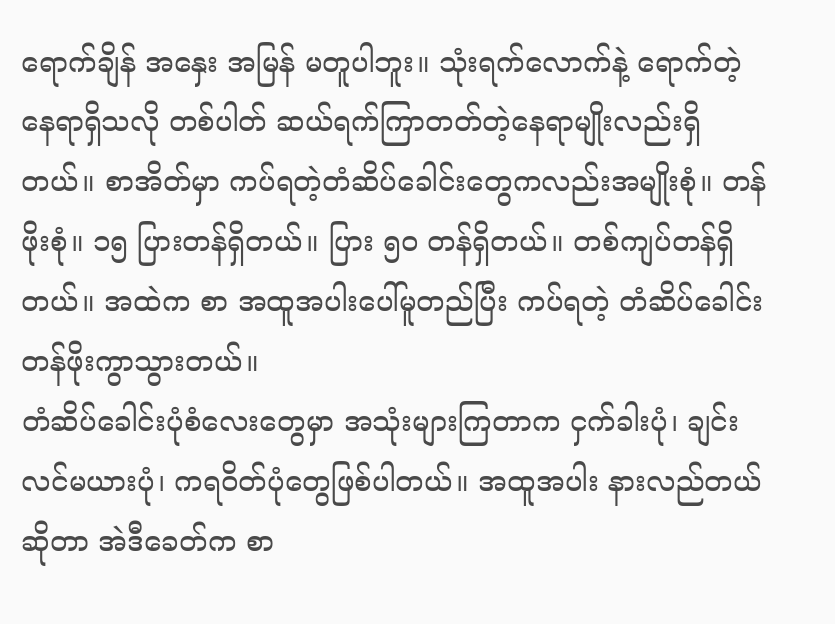ရောက်ချိန် အနှေး အမြန် မတူပါဘူး။ သုံးရက်လောက်နဲ့ ရောက်တဲ့နေရာရှိသလို တစ်ပါတ် ဆယ်ရက်ကြာတတ်တဲ့နေရာမျိုးလည်းရှိတယ်။ စာအိတ်မှာ ကပ်ရတဲ့တံဆိပ်ခေါင်းတွေကလည်းအမျိုးစုံ။ တန်ဖိုးစုံ။ ၁၅ ပြားတန်ရှိတယ်။ ပြား ၅၀ တန်ရှိတယ်။ တစ်ကျပ်တန်ရှိတယ်။ အထဲက စာ အထူအပါးပေါ်မူတည်ပြီး ကပ်ရတဲ့ တံဆိပ်ခေါင်း တန်ဖိုးကွာသွားတယ်။
တံဆိပ်ခေါင်းပုံစံလေးတွေမှာ အသုံးများကြတာက ငှက်ခါးပုံ၊ ချင်းလင်မယားပုံ၊ ကရဝိတ်ပုံတွေဖြစ်ပါတယ်။ အထူအပါး နားလည်တယ်ဆိုတာ အဲဒီခေတ်က စာ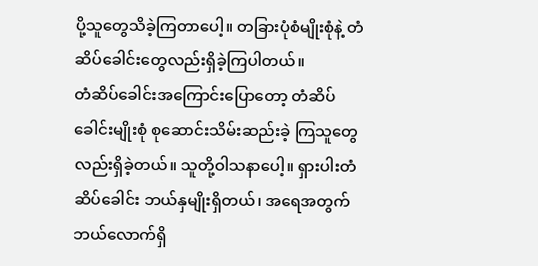ပို့သူတွေသိခဲ့ကြတာပေါ့။ တခြားပုံစံမျိုးစုံနဲ့ တံဆိပ်ခေါင်းတွေလည်းရှိခဲ့ကြပါတယ်။
တံဆိပ်ခေါင်းအကြောင်းပြောတော့ တံဆိပ်ခေါင်းမျိုးစုံ စုဆောင်းသိမ်းဆည်းခဲ့ ကြသူတွေလည်းရှိခဲ့တယ်။ သူတို့ဝါသနာပေါ့။ ရှားပါးတံဆိပ်ခေါင်း ဘယ်နှမျိုးရှိတယ်၊ အရေအတွက် ဘယ်လောက်ရှိ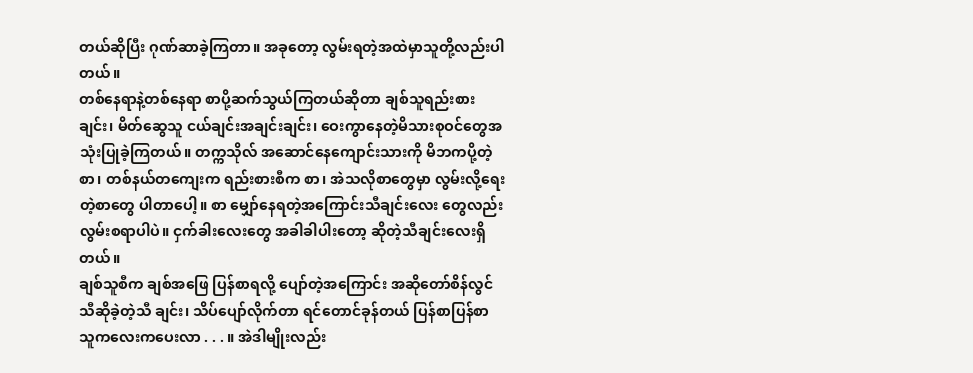တယ်ဆိုပြီး ဂုဏ်ဆာခဲ့ကြတာ။ အခုတော့ လွမ်းရတဲ့အထဲမှာသူတို့လည်းပါတယ်။
တစ်နေရာနဲ့တစ်နေရာ စာပို့ဆက်သွယ်ကြတယ်ဆိုတာ ချစ်သူရည်းစားချင်း၊ မိတ်ဆွေသူ ငယ်ချင်းအချင်းချင်း၊ ဝေးကွာနေတဲ့မိသားစုဝင်တွေအသုံးပြုခဲ့ကြတယ်။ တက္ကသိုလ် အဆောင်နေကျောင်းသားကို မိဘကပို့တဲ့စာ၊ တစ်နယ်တကျေးက ရည်းစားစီက စာ၊ အဲသလိုစာတွေမှာ လွမ်းလို့ရေးတဲ့စာတွေ ပါတာပေါ့။ စာ မျှော်နေရတဲ့အကြောင်းသီချင်းလေး တွေလည်း လွမ်းစရာပါပဲ။ ငှက်ခါးလေးတွေ အခါခါပါးတော့ ဆိုတဲ့သီချင်းလေးရှိတယ်။
ချစ်သူစီက ချစ်အဖြေ ပြန်စာရလို့ ပျော်တဲ့အကြောင်း အဆိုတော်စိန်လွင် သီဆိုခဲ့တဲ့သီ ချင်း၊ သိပ်ပျော်လိုက်တာ ရင်တောင်ခုန်တယ် ပြန်စာပြန်စာ သူကလေးကပေးလာ . . . ။ အဲဒါမျိုးလည်း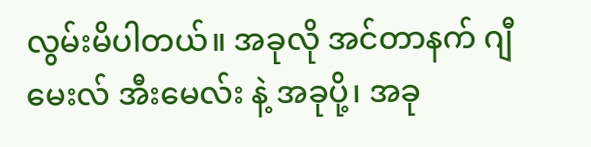လွမ်းမိပါတယ်။ အခုလို အင်တာနက် ဂျီမေးလ် အီးမေလ်း နဲ့ အခုပို့၊ အခု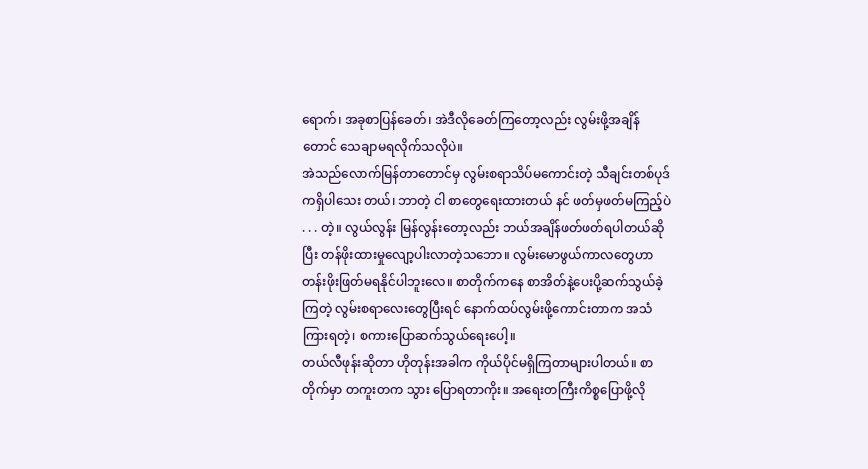ရောက်၊ အခုစာပြန်ခေတ်၊ အဲဒီလိုခေတ်ကြတော့လည်း လွမ်းဖို့အချိန်တောင် သေချာမရလိုက်သလိုပဲ။
အဲသည်လောက်မြန်တာတောင်မှ လွမ်းစရာသိပ်မကောင်းတဲ့ သီချင်းတစ်ပုဒ်ကရှိပါသေး တယ်၊ ဘာတဲ့ ငါ စာတွေရေးထားတယ် နင် ဖတ်မှဖတ်မကြည့်ပဲ . . . တဲ့။ လွယ်လွန်း မြန်လွန်းတော့လည်း ဘယ်အချိန်ဖတ်ဖတ်ရပါတယ်ဆိုပြီး တန်ဖိုးထားမှုလျော့ပါးလာတဲ့သဘော။ လွမ်းမောဖွယ်ကာလတွေဟာ တန်းဖိုးဖြတ်မရနိုင်ပါဘူးလေ။ စာတိုက်ကနေ စာအိတ်နဲ့ပေးပို့ဆက်သွယ်ခဲ့ကြတဲ့ လွမ်းစရာလေးတွေပြီးရင် နောက်ထပ်လွမ်းဖို့ကောင်းတာက အသံကြားရတဲ့၊ စကားပြောဆက်သွယ်ရေးပေါ့။
တယ်လီဖုန်းဆိုတာ ဟိုတုန်းအခါက ကိုယ်ပိုင်မရှိကြတာများပါတယ်။ စာတိုက်မှာ တကူးတက သွား ပြောရတာကိုး။ အရေးတကြီးကိစ္စပြောဖို့လို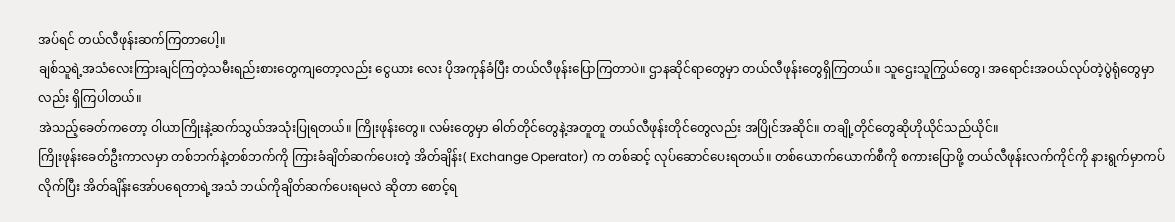အပ်ရင် တယ်လီဖုန်းဆက်ကြတာပေါ့။
ချစ်သူရဲ့အသံလေးကြားချင်ကြတဲ့သမီးရည်းစားတွေကျတော့လည်း ငွေယား လေး ပိုအကုန်ခံပြီး တယ်လီဖုန်းပြောကြတာပဲ။ ဌာနဆိုင်ရာတွေမှာ တယ်လီဖုန်းတွေရှိကြတယ်။ သူဌေးသူကြွယ်တွေ၊ အရောင်းအဝယ်လုပ်တဲ့ပွဲရုံတွေမှာလည်း ရှိကြပါတယ်။
အဲသည့်ခေတ်ကတော့ ဝါယာကြိုးနဲ့ဆက်သွယ်အသုံးပြုရတယ်။ ကြိုးဖုန်းတွေ။ လမ်းတွေမှာ ဓါတ်တိုင်တွေနဲ့အတူတူ တယ်လီဖုန်းတိုင်တွေလည်း အပြိုင်အဆိုင်။ တချို့တိုင်တွေဆိုဟိုယိုင်သည်ယိုင်။
ကြိုးဖုန်းခေတ်ဦးကာလမှာ တစ်ဘက်နဲ့တစ်ဘက်ကို ကြားခံချိတ်ဆက်ပေးတဲ့ အိတ်ချိန်း( Exchange Operator) က တစ်ဆင့် လုပ်ဆောင်ပေးရတယ်။ တစ်ယောက်ယောက်စီကို စကားပြောဖို့ တယ်လီဖုန်းလက်ကိုင်ကို နားရွက်မှာကပ်လိုက်ပြီး အိတ်ချိန်းအော်ပရေတာရဲ့အသံ ဘယ်ကိုချိတ်ဆက်ပေးရမလဲ ဆိုတာ စောင့်ရ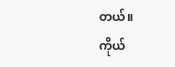တယ်။
ကိုယ်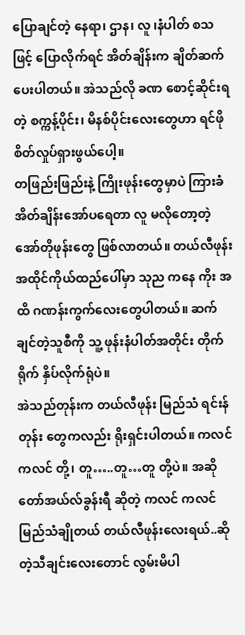ပြောချင်တဲ့ နေရာ၊ ဌာန၊ လူ ၊နံပါတ် စသဖြင့် ပြောလိုက်ရင် အိတ်ချိန်းက ချိတ်ဆက်ပေးပါတယ်။ အဲသည်လို ခဏ စောင့်ဆိုင်းရတဲ့ စက္ကန့်ပိုင်း၊ မိနစ်ပိုင်းလေးတွေဟာ ရင်ဖိုစိတ်လှုပ်ရှားဖွယ်ပေါ့။
တဖြည်းဖြည်းနဲ့ ကြိုးဖုန်းတွေမှာပဲ ကြားခံ အိတ်ချိန်းအော်ပရေတာ လူ မလိုတော့တဲ့ အော်တိုဖုန်းတွေ ဖြစ်လာတယ်။ တယ်လီဖုန်းအထိုင်ကိုယ်ထည်ပေါ်မှာ သုည ကနေ ကိုး အထိ ဂဏန်းကွက်လေးတွေပါတယ်။ ဆက်ချင်တဲ့သူစီကို သူ့ ဖုန်းနံပါတ်အတိုင်း တိုက်ရိုက် နှိပ်လိုက်ရုံပဲ။
အဲသည်တုန်းက တယ်လီဖုန်း မြည်သံ ရင်းန်တုန်း တွေကလည်း ရိုးရှင်းပါတယ်။ ကလင် ကလင် တို့၊ တူ…..တူ…တူ တို့ပဲ။ အဆိုတော်အယ်လ်ခွန်းရီ ဆိုတဲ့ ကလင် ကလင်မြည်သံချိုတယ် တယ်လီဖုန်းလေးရယ်..ဆိုတဲ့သီချင်းလေးတောင် လွမ်းမိပါ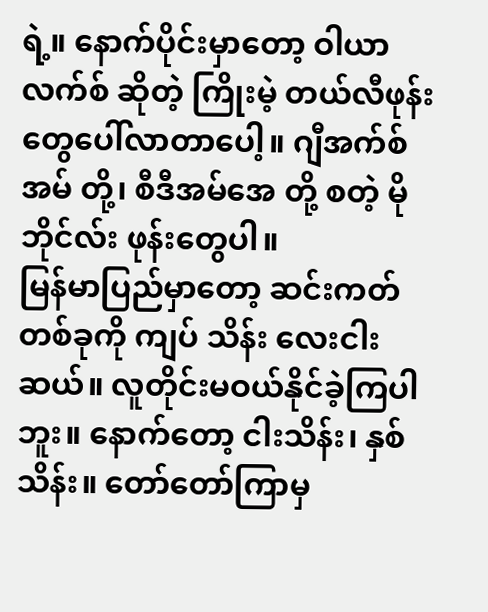ရဲ့။ နောက်ပိုင်းမှာတော့ ဝါယာလက်စ် ဆိုတဲ့ ကြိုးမဲ့ တယ်လီဖုန်းတွေပေါ်လာတာပေါ့။ ဂျီအက်စ်အမ် တို့၊ စီဒီအမ်အေ တို့ စတဲ့ မိုဘိုင်လ်း ဖုန်းတွေပါ။
မြန်မာပြည်မှာတော့ ဆင်းကတ်တစ်ခုကို ကျပ် သိန်း လေးငါးဆယ်။ လူတိုင်းမဝယ်နိုင်ခဲ့ကြပါဘူး။ နောက်တော့ ငါးသိန်း၊ နှစ်သိန်း။ တော်တော်ကြာမှ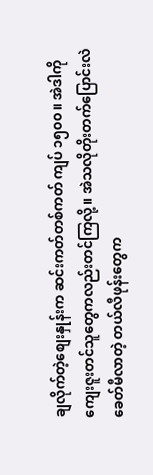ချလိုက်တဲ့စျေးနှုန်းက ဆင်းကတ်တစ်ကတ် ကျပ် ၁၅၀၀။ အဲဒါကို ကျေးဇူးတင်သူတွေကလည်းတင်ကြလို့။ အဲသလိုတိုးတက်ပြောင်းလဲခေတ်မီလာတဲ့ တယ်လီဖုန်းတွေက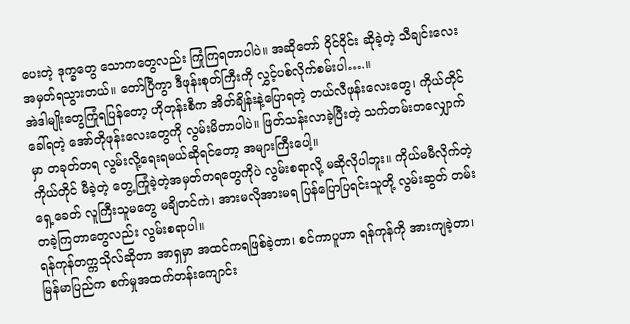ပေးတဲ့ ဒုက္ခတွေ သောကတွေလည်း ကြုံကြရတာပါပဲ။ အဆိုတော် ဝိုင်ဝိုင်း ဆိုခဲ့တဲ့ သီချင်းလေး အမှတ်ရသွားတယ်။ တော်ပြီကွာ ဒီဖုန်းစုတ်ကြီးကို လွှင့်ပစ်လိုက်စမ်းပါ….။
အဲဒါမျိုးတွေကြုံရပြန်တော့ ဟိုတုန်းစီက အိတ်ချိန်းနဲ့ပြောရတဲ့ တယ်လီဖုန်းလေးတွေ၊ ကိုယ်တိုင်ခေါ်ရတဲ့ အော်တိုဖုန်းလေးတွေကို လွမ်းမိတာပါပဲ။ ဖြတ်သန်းလာခဲ့ပြီးတဲ့ သက်တမ်းတလျှောက်မှာ တခုတ်တရ လွမ်းလို့ရေးရမယ်ဆိုရင်တော့ အများကြီးပေါ့။
ကိုယ်တိုင် မီခဲ့တဲ့ တွေ့ကြုံခဲ့တဲ့အမှတ်တရတွေကိုပဲ လွမ်းစရာလို့ မဆိုလိုပါဘူး။ ကိုယ်မမီလိုက်တဲ့ ရှေ့ခေတ် လူကြီးသူမတွေ မချိတင်ကဲ၊ အားမလိုအားမရ ပြန်ပြောပြရင်းသူတို့ လွမ်းဆွတ် တမ်းတခဲ့ကြတာတွေလည်း လွမ်းစရာပါ။
ရန်ကုန်တက္ကသိုလ်ဆိုတာ အာရှမှာ အထင်ကရဖြစ်ခဲ့တာ၊ စင်ကာပူဟာ ရန်ကုန်ကို အားကျခဲ့တာ၊ မြန်မာပြည်က စက်မှုအထက်တန်းကျောင်း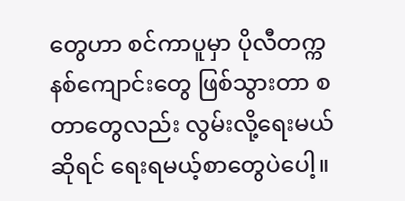တွေဟာ စင်ကာပူမှာ ပိုလီတက္ကနစ်ကျောင်းတွေ ဖြစ်သွားတာ စတာတွေလည်း လွမ်းလို့ရေးမယ်ဆိုရင် ရေးရမယ့်စာတွေပဲပေါ့။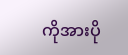ကိုအားပို